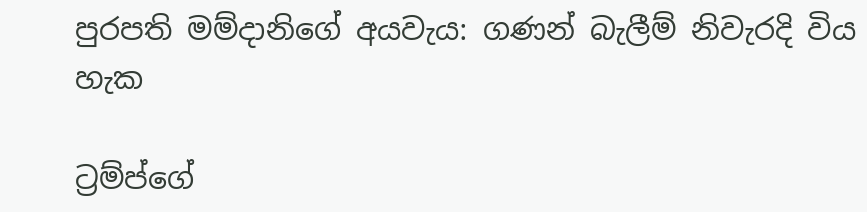පුරපති මම්දානිගේ අයවැය: ගණන් බැලීම් නිවැරදි විය හැක

ට්‍රම්ප්ගේ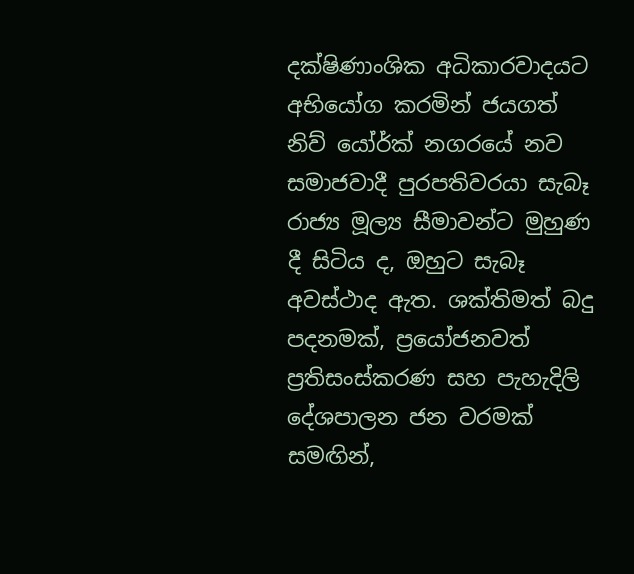දක්ෂිණාංශික අධිකාරවාදයට අභියෝග කරමින් ජයගත් නිව් යෝර්ක් නගරයේ නව සමාජවාදී පුරපතිවරයා සැබෑ රාජ්‍ය මූල්‍ය සීමාවන්ට මුහුණ දී සිටිය ද, ඔහුට සැබෑ අවස්ථාද ඇත. ශක්තිමත් බදු පදනමක්, ප්‍රයෝජනවත් ප්‍රතිසංස්කරණ සහ පැහැදිලි දේශපාලන ජන වරමක් සමඟින්,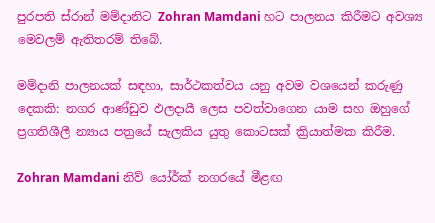පුරපති ස්රාන් මම්දානිට Zohran Mamdani හට පාලනය කිරීමට අවශ්‍ය මෙවලම් ඇතිතරම් තිබේ.

මම්දානි පාලනයක් සඳහා, සාර්ථකත්වය යනු අවම වශයෙන් කරුණු දෙකකි: නගර ආණ්ඩුව ඵලදායී ලෙස පවත්වාගෙන යාම සහ ඔහුගේ ප්‍රගතිශීලී න්‍යාය පත්‍රයේ සැලකිය යුතු කොටසක් ක්‍රියාත්මක කිරීම.

Zohran Mamdani නිව් යෝර්ක් නගරයේ මීළඟ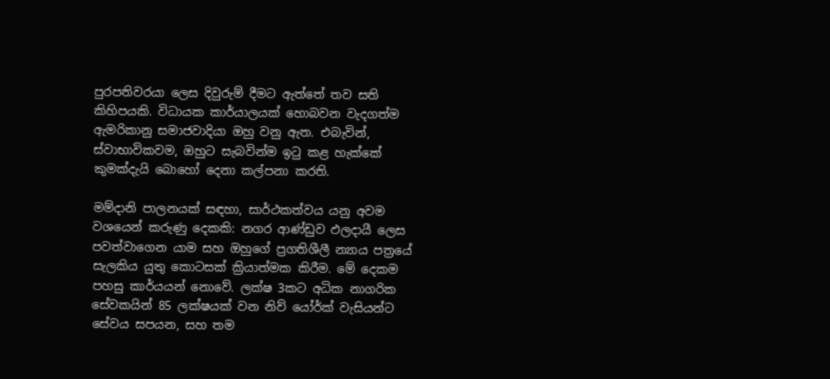පුරපතිවරයා ලෙස දිවුරුම් දීමට ඇත්තේ තව සති කිහිපයකි. විධායක කාර්යාලයක් හොබවන වැදගත්ම ඇමරිකානු සමාජවාදියා ඔහු වනු ඇත. එබැවින්, ස්වාභාවිකවම, ඔහුට සැබවින්ම ඉටු කළ හැක්කේ කුමක්දැයි බොහෝ දෙනා කල්පනා කරති.

මම්දානි පාලනයක් සඳහා, සාර්ථකත්වය යනු අවම වශයෙන් කරුණු දෙකකි: නගර ආණ්ඩුව ඵලදායී ලෙස පවත්වාගෙන යාම සහ ඔහුගේ ප්‍රගතිශීලී න්‍යාය පත්‍රයේ සැලකිය යුතු කොටසක් ක්‍රියාත්මක කිරීම. මේ දෙකම පහසු කාර්යයන් නොවේ. ලක්ෂ 3කට අධික නාගරික සේවකයින් 85 ලක්ෂයක් වන නිව් යෝර්ක් වැසියන්ට සේවය සපයන, සහ තම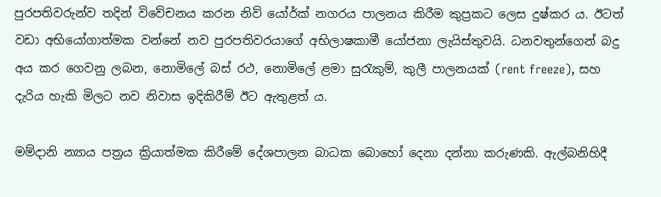පුරපතිවරුන්ව තදින් විවේචනය කරන නිව් යෝර්ක් නගරය පාලනය කිරීම කුප්‍රකට ලෙස දුෂ්කර ය. ඊටත් වඩා අභියෝගාත්මක වන්නේ නව පුරපතිවරයාගේ අභිලාෂකාමී යෝජනා ලැයිස්තුවයි. ධනවතුන්ගෙන් බදු අය කර ගෙවනු ලබන, නොමිලේ බස් රථ, නොමිලේ ළමා සුරැකුම්, කුලී පාලනයක් (rent freeze), සහ දැරිය හැකි මිලට නව නිවාස ඉදිකිරීම් ඊට ඇතුළත් ය.

මම්දානි න්‍යාය පත්‍රය ක්‍රියාත්මක කිරීමේ දේශපාලන බාධක බොහෝ දෙනා දන්නා කරුණකි. ඇල්බනිහිදී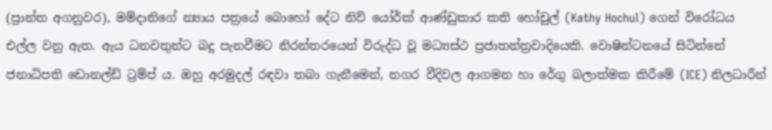(ප්‍රාන්ත අගනුවර), මම්දානිගේ න්‍යාය පත්‍රයේ බොහෝ දේට නිව් යෝර්ක් ආණ්ඩුකාර කති හෝචුල් (Kathy Hochul) ගෙන් විරෝධය එල්ල වනු ඇත. ඇය ධනවතුන්ට බදු පැනවීමට නිරන්තරයෙන් විරුද්ධ වූ මධ්‍යස්ථ ප්‍රජාතන්ත්‍රවාදියෙකි. වොෂින්ටනයේ සිටින්නේ ජනාධිපති ඩොනල්ඩ් ට්‍රම්ප් ය. ඔහු අරමුදල් රඳවා තබා ගැනීමෙන්, නගර වීදිවල ආගමන හා රේගු බලාත්මක කිරීමේ (ICE) නිලධාරීන්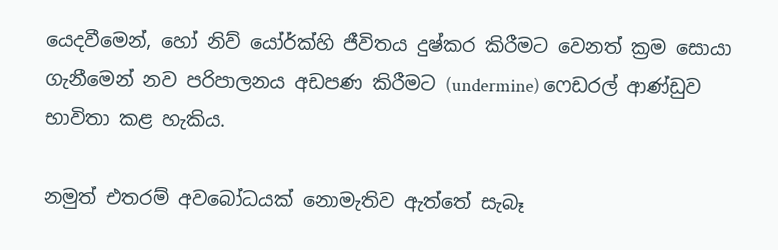යෙදවීමෙන්, හෝ නිව් යෝර්ක්හි ජීවිතය දුෂ්කර කිරීමට වෙනත් ක්‍රම සොයා ගැනීමෙන් නව පරිපාලනය අඩපණ කිරීමට (undermine) ෆෙඩරල් ආණ්ඩුව භාවිතා කළ හැකිය.

නමුත් එතරම් අවබෝධයක් නොමැතිව ඇත්තේ සැබෑ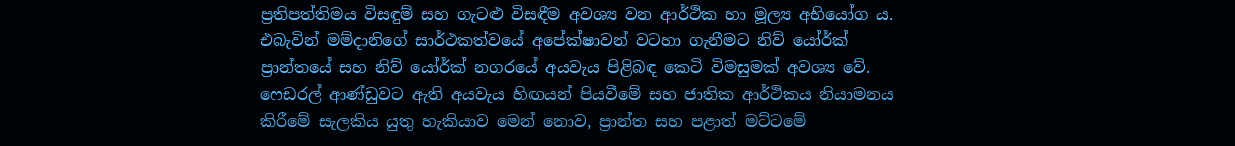ප්‍රතිපත්තිමය විසඳුම් සහ ගැටළු විසඳීම අවශ්‍ය වන ආර්ථික හා මූල්‍ය අභියෝග ය. එබැවින් මම්දානිගේ සාර්ථකත්වයේ අපේක්ෂාවන් වටහා ගැනීමට නිව් යෝර්ක් ප්‍රාන්තයේ සහ නිව් යෝර්ක් නගරයේ අයවැය පිළිබඳ කෙටි විමසුමක් අවශ්‍ය වේ. ෆෙඩරල් ආණ්ඩුවට ඇති අයවැය හිඟයන් පියවීමේ සහ ජාතික ආර්ථිකය නියාමනය කිරීමේ සැලකිය යුතු හැකියාව මෙන් නොව, ප්‍රාන්ත සහ පළාත් මට්ටමේ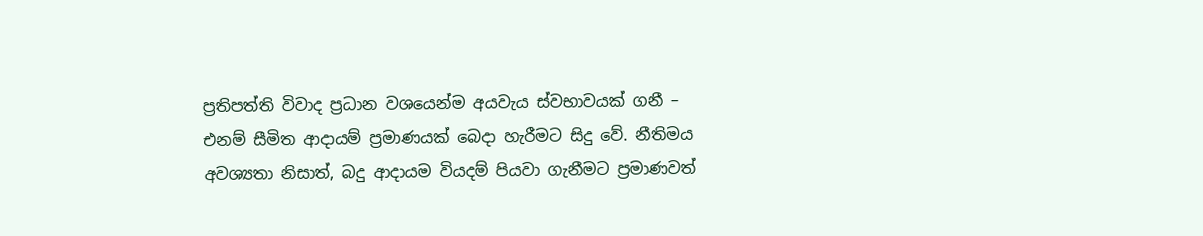ප්‍රතිපත්ති විවාද ප්‍රධාන වශයෙන්ම අයවැය ස්වභාවයක් ගනී – එනම් සීමිත ආදායම් ප්‍රමාණයක් බෙදා හැරීමට සිදු වේ. නීතිමය අවශ්‍යතා නිසාත්, බදු ආදායම වියදම් පියවා ගැනීමට ප්‍රමාණවත්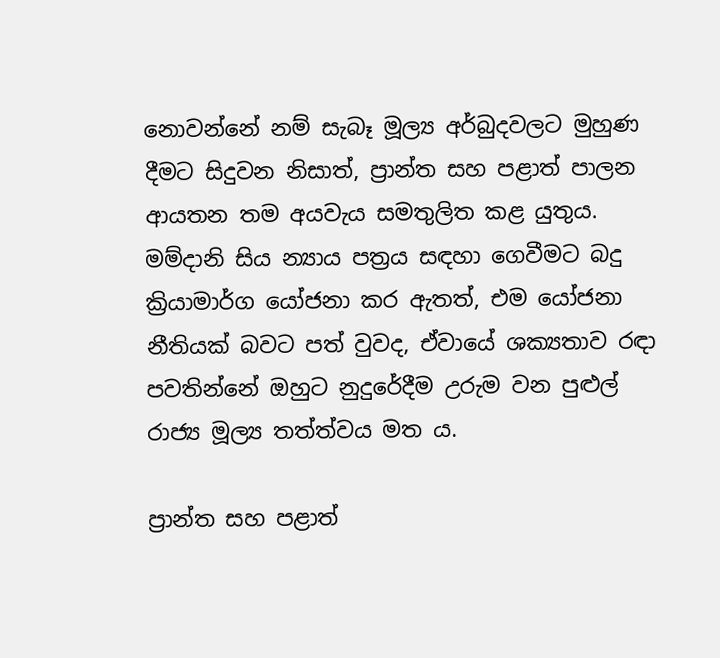නොවන්නේ නම් සැබෑ මූල්‍ය අර්බුදවලට මුහුණ දීමට සිදුවන නිසාත්, ප්‍රාන්ත සහ පළාත් පාලන ආයතන තම අයවැය සමතුලිත කළ යුතුය. මම්දානි සිය න්‍යාය පත්‍රය සඳහා ගෙවීමට බදු ක්‍රියාමාර්ග යෝජනා කර ඇතත්, එම යෝජනා නීතියක් බවට පත් වුවද, ඒවායේ ශක්‍යතාව රඳා පවතින්නේ ඔහුට නුදුරේදීම උරුම වන පුළුල් රාජ්‍ය මූල්‍ය තත්ත්වය මත ය.

ප්‍රාන්ත සහ පළාත්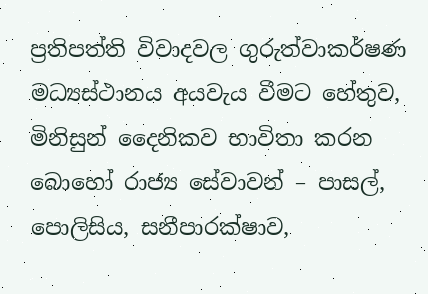ප්‍රතිපත්ති විවාදවල ගුරුත්වාකර්ෂණ මධ්‍යස්ථානය අයවැය වීමට හේතුව, මිනිසුන් දෛනිකව භාවිතා කරන බොහෝ රාජ්‍ය සේවාවන් – පාසල්, පොලිසිය, සනීපාරක්ෂාව,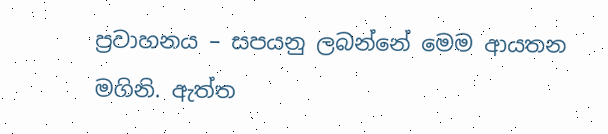ප්‍රවාහනය – සපයනු ලබන්නේ මෙම ආයතන මගිනි. ඇත්ත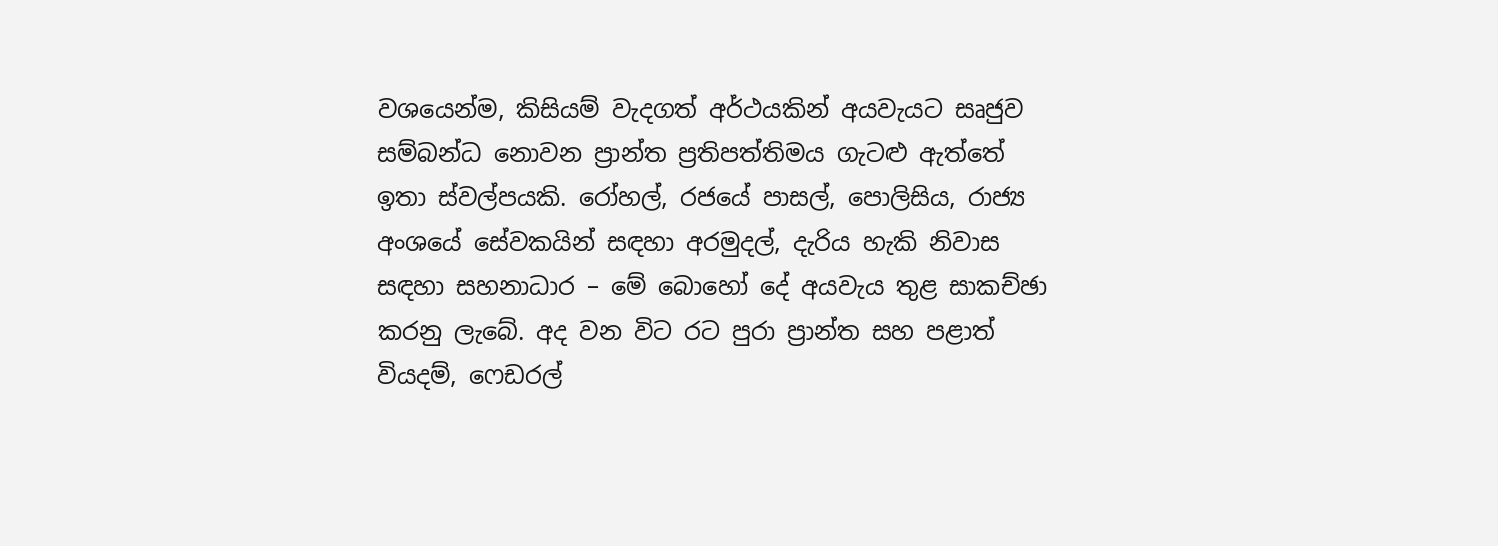වශයෙන්ම, කිසියම් වැදගත් අර්ථයකින් අයවැයට සෘජුව සම්බන්ධ නොවන ප්‍රාන්ත ප්‍රතිපත්තිමය ගැටළු ඇත්තේ ඉතා ස්වල්පයකි. රෝහල්, රජයේ පාසල්, පොලිසිය, රාජ්‍ය අංශයේ සේවකයින් සඳහා අරමුදල්, දැරිය හැකි නිවාස සඳහා සහනාධාර – මේ බොහෝ දේ අයවැය තුළ සාකච්ඡා කරනු ලැබේ. අද වන විට රට පුරා ප්‍රාන්ත සහ පළාත් වියදම්, ෆෙඩරල්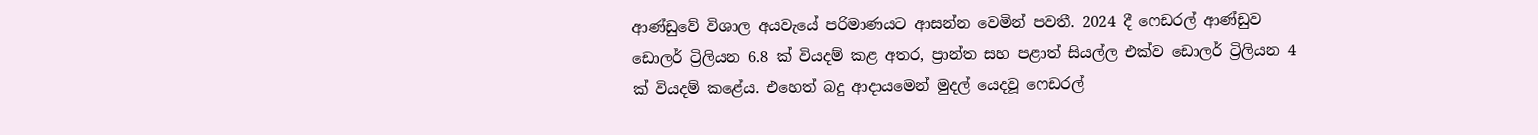ආණ්ඩුවේ විශාල අයවැයේ පරිමාණයට ආසන්න වෙමින් පවතී. 2024 දී ෆෙඩරල් ආණ්ඩුව ඩොලර් ට්‍රිලියන 6.8 ක් වියදම් කළ අතර, ප්‍රාන්ත සහ පළාත් සියල්ල එක්ව ඩොලර් ට්‍රිලියන 4 ක් වියදම් කළේය. එහෙත් බදු ආදායමෙන් මුදල් යෙදවූ ෆෙඩරල්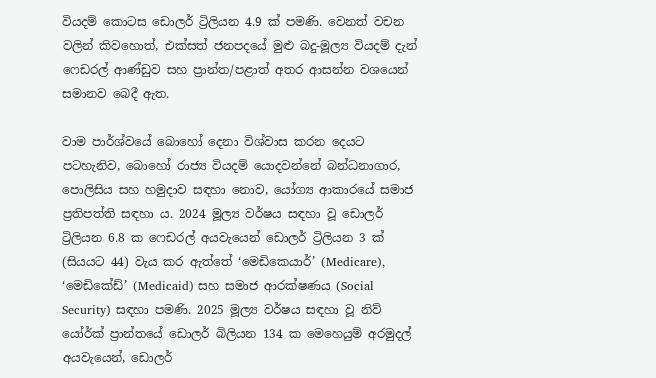වියදම් කොටස ඩොලර් ට්‍රිලියන 4.9 ක් පමණි. වෙනත් වචන වලින් කිවහොත්, එක්සත් ජනපදයේ මුළු බදු-මූල්‍ය වියදම් දැන් ෆෙඩරල් ආණ්ඩුව සහ ප්‍රාන්ත/පළාත් අතර ආසන්න වශයෙන් සමානව බෙදී ඇත.

වාම පාර්ශ්වයේ බොහෝ දෙනා විශ්වාස කරන දෙයට පටහැනිව, බොහෝ රාජ්‍ය වියදම් යොදවන්නේ බන්ධනාගාර, පොලිසිය සහ හමුදාව සඳහා නොව, යෝග්‍ය ආකාරයේ සමාජ ප්‍රතිපත්ති සඳහා ය. 2024 මූල්‍ය වර්ෂය සඳහා වූ ඩොලර් ට්‍රිලියන 6.8 ක ෆෙඩරල් අයවැයෙන් ඩොලර් ට්‍රිලියන 3 ක් (සියයට 44) වැය කර ඇත්තේ ‘මෙඩිකෙයාර්’ (Medicare), ‘මෙඩිකේඩ්’ (Medicaid) සහ සමාජ ආරක්ෂණය (Social Security) සඳහා පමණි. 2025 මූල්‍ය වර්ෂය සඳහා වූ නිව් යෝර්ක් ප්‍රාන්තයේ ඩොලර් බිලියන 134 ක මෙහෙයුම් අරමුදල් අයවැයෙන්, ඩොලර්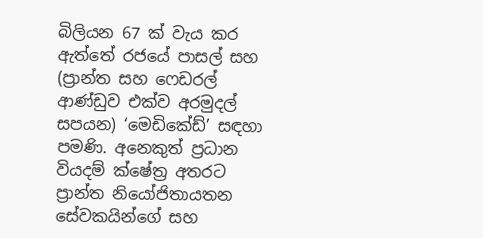බිලියන 67 ක් වැය කර ඇත්තේ රජයේ පාසල් සහ (ප්‍රාන්ත සහ ෆෙඩරල් ආණ්ඩුව එක්ව අරමුදල් සපයන) ‘මෙඩිකේඩ්’ සඳහා පමණි. අනෙකුත් ප්‍රධාන වියදම් ක්ෂේත්‍ර අතරට ප්‍රාන්ත නියෝජිතායතන සේවකයින්ගේ සහ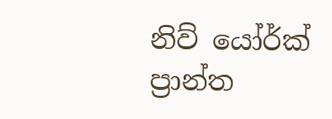නිව් යෝර්ක් ප්‍රාන්ත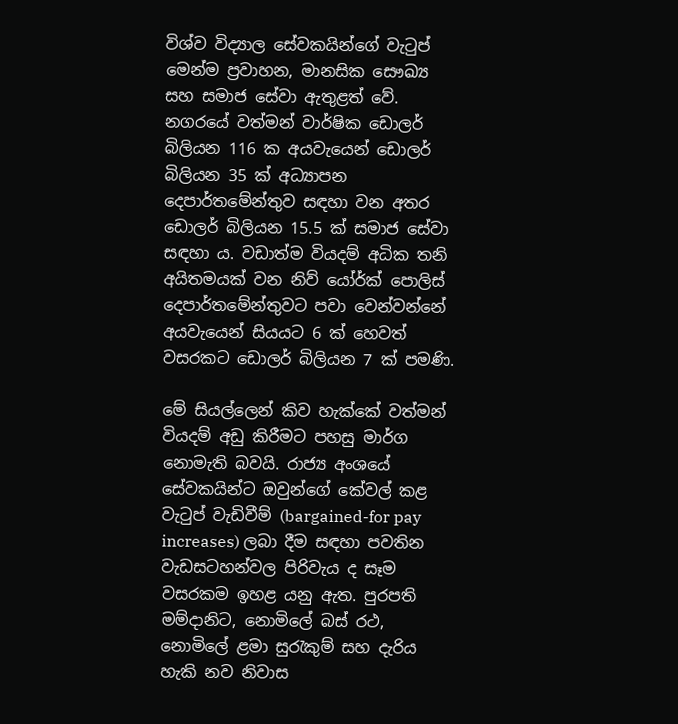විශ්ව විද්‍යාල සේවකයින්ගේ වැටුප් මෙන්ම ප්‍රවාහන, මානසික සෞඛ්‍ය සහ සමාජ සේවා ඇතුළත් වේ. නගරයේ වත්මන් වාර්ෂික ඩොලර් බිලියන 116 ක අයවැයෙන් ඩොලර් බිලියන 35 ක් අධ්‍යාපන දෙපාර්තමේන්තුව සඳහා වන අතර ඩොලර් බිලියන 15.5 ක් සමාජ සේවා සඳහා ය. වඩාත්ම වියදම් අධික තනි අයිතමයක් වන නිව් යෝර්ක් පොලිස් දෙපාර්තමේන්තුවට පවා වෙන්වන්නේ අයවැයෙන් සියයට 6 ක් හෙවත් වසරකට ඩොලර් බිලියන 7 ක් පමණි.

මේ සියල්ලෙන් කිව හැක්කේ වත්මන් වියදම් අඩු කිරීමට පහසු මාර්ග නොමැති බවයි. රාජ්‍ය අංශයේ සේවකයින්ට ඔවුන්ගේ කේවල් කළ වැටුප් වැඩිවීම් (bargained-for pay increases) ලබා දීම සඳහා පවතින වැඩසටහන්වල පිරිවැය ද සෑම වසරකම ඉහළ යනු ඇත. පුරපති මම්දානිට, නොමිලේ බස් රථ, නොමිලේ ළමා සුරැකුම් සහ දැරිය හැකි නව නිවාස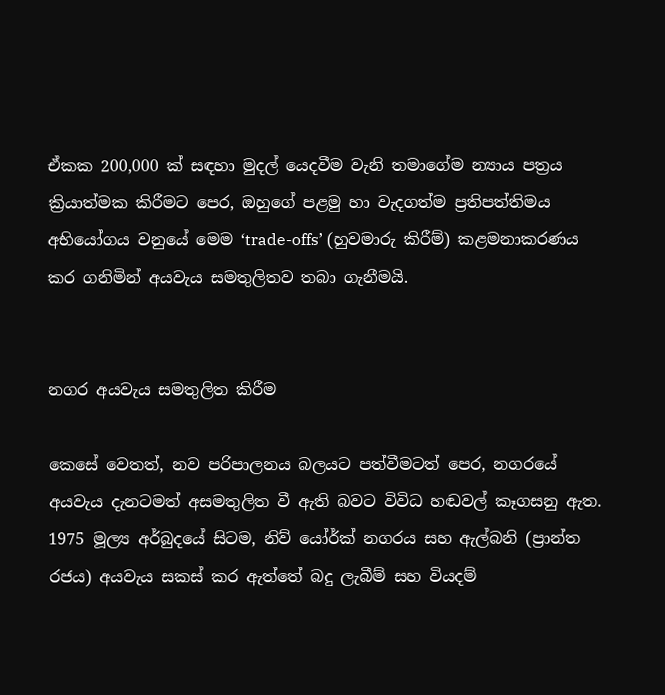ඒකක 200,000 ක් සඳහා මුදල් යෙදවීම වැනි තමාගේම න්‍යාය පත්‍රය ක්‍රියාත්මක කිරීමට පෙර, ඔහුගේ පළමු හා වැදගත්ම ප්‍රතිපත්තිමය අභියෝගය වනුයේ මෙම ‘trade-offs’ (හුවමාරු කිරීම්) කළමනාකරණය කර ගනිමින් අයවැය සමතුලිතව තබා ගැනීමයි.


නගර අයවැය සමතුලිත කිරීම

කෙසේ වෙතත්, නව පරිපාලනය බලයට පත්වීමටත් පෙර, නගරයේ අයවැය දැනටමත් අසමතුලිත වී ඇති බවට විවිධ හඬවල් කෑගසනු ඇත. 1975 මූල්‍ය අර්බුදයේ සිටම, නිව් යෝර්ක් නගරය සහ ඇල්බනි (ප්‍රාන්ත රජය) අයවැය සකස් කර ඇත්තේ බදු ලැබීම් සහ වියදම්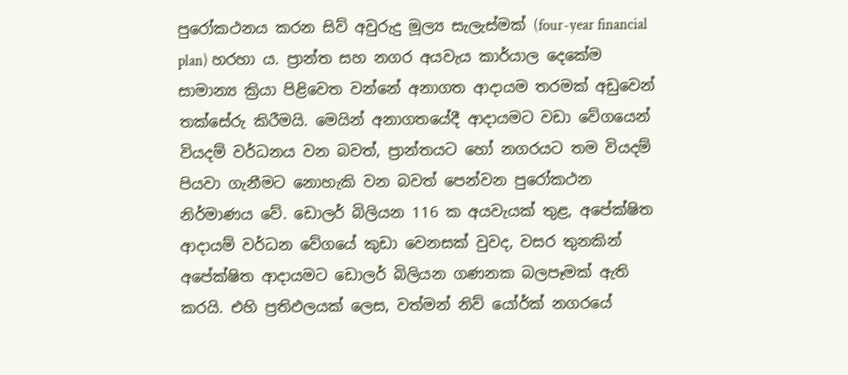පුරෝකථනය කරන සිව් අවුරුදු මූල්‍ය සැලැස්මක් (four-year financial plan) හරහා ය. ප්‍රාන්ත සහ නගර අයවැය කාර්යාල දෙකේම සාමාන්‍ය ක්‍රියා පිළිවෙත වන්නේ අනාගත ආදායම තරමක් අඩුවෙන් තක්සේරු කිරීමයි. මෙයින් අනාගතයේදී ආදායමට වඩා වේගයෙන් වියදම් වර්ධනය වන බවත්, ප්‍රාන්තයට හෝ නගරයට තම වියදම් පියවා ගැනීමට නොහැකි වන බවත් පෙන්වන පුරෝකථන නිර්මාණය වේ. ඩොලර් බිලියන 116 ක අයවැයක් තුළ, අපේක්ෂිත ආදායම් වර්ධන වේගයේ කුඩා වෙනසක් වුවද, වසර තුනකින් අපේක්ෂිත ආදායමට ඩොලර් බිලියන ගණනක බලපෑමක් ඇති කරයි. එහි ප්‍රතිඵලයක් ලෙස, වත්මන් නිව් යෝර්ක් නගරයේ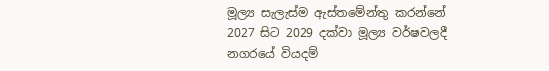මූල්‍ය සැලැස්ම ඇස්තමේන්තු කරන්නේ 2027 සිට 2029 දක්වා මූල්‍ය වර්ෂවලදී නගරයේ වියදම්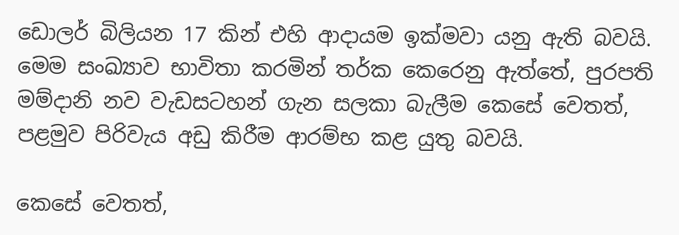ඩොලර් බිලියන 17 කින් එහි ආදායම ඉක්මවා යනු ඇති බවයි. මෙම සංඛ්‍යාව භාවිතා කරමින් තර්ක කෙරෙනු ඇත්තේ, පුරපති මම්දානි නව වැඩසටහන් ගැන සලකා බැලීම කෙසේ වෙතත්, පළමුව පිරිවැය අඩු කිරීම ආරම්භ කළ යුතු බවයි.

කෙසේ වෙතත්,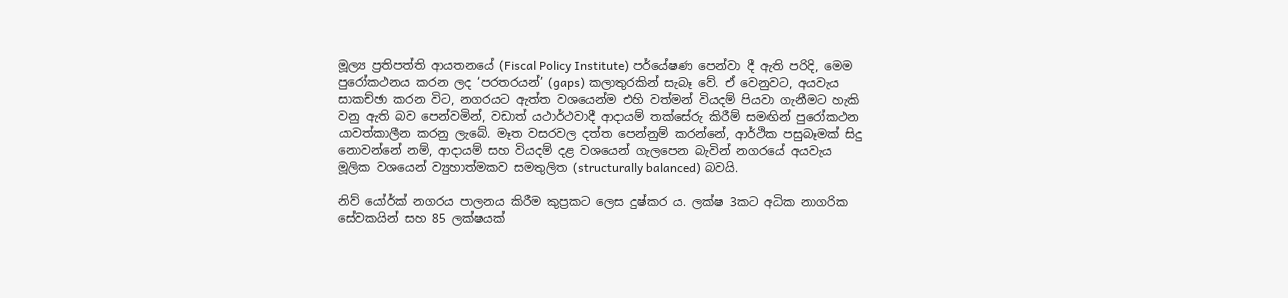මූල්‍ය ප්‍රතිපත්ති ආයතනයේ (Fiscal Policy Institute) පර්යේෂණ පෙන්වා දී ඇති පරිදි, මෙම පුරෝකථනය කරන ලද ‘පරතරයන්’ (gaps) කලාතුරකින් සැබෑ වේ. ඒ වෙනුවට, අයවැය සාකච්ඡා කරන විට, නගරයට ඇත්ත වශයෙන්ම එහි වත්මන් වියදම් පියවා ගැනීමට හැකි වනු ඇති බව පෙන්වමින්, වඩාත් යථාර්ථවාදී ආදායම් තක්සේරු කිරීම් සමඟින් පුරෝකථන යාවත්කාලීන කරනු ලැබේ. මෑත වසරවල දත්ත පෙන්නුම් කරන්නේ, ආර්ථික පසුබෑමක් සිදු නොවන්නේ නම්, ආදායම් සහ වියදම් දළ වශයෙන් ගැලපෙන බැවින් නගරයේ අයවැය මූලික වශයෙන් ව්‍යුහාත්මකව සමතුලිත (structurally balanced) බවයි.

නිව් යෝර්ක් නගරය පාලනය කිරීම කුප්‍රකට ලෙස දුෂ්කර ය. ලක්ෂ 3කට අධික නාගරික සේවකයින් සහ 85 ලක්ෂයක්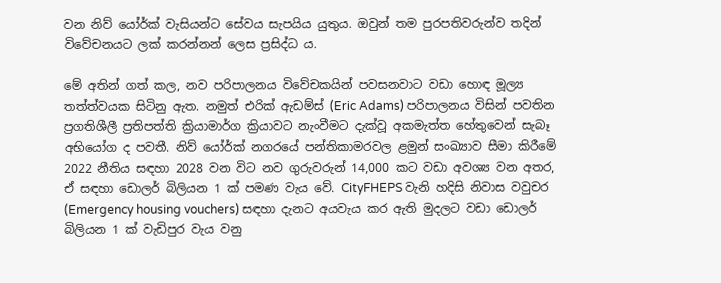වන නිව් යෝර්ක් වැසියන්ට සේවය සැපයිය යුතුය. ඔවුන් තම පුරපතිවරුන්ව තදින් විවේචනයට ලක් කරන්නන් ලෙස ප්‍රසිද්ධ ය.

මේ අතින් ගත් කල, නව පරිපාලනය විවේචකයින් පවසනවාට වඩා හොඳ මූල්‍ය තත්ත්වයක සිටිනු ඇත. නමුත් එරික් ඇඩම්ස් (Eric Adams) පරිපාලනය විසින් පවතින ප්‍රගතිශීලී ප්‍රතිපත්ති ක්‍රියාමාර්ග ක්‍රියාවට නැංවීමට දැක්වූ අකමැත්ත හේතුවෙන් සැබෑ අභියෝග ද පවතී. නිව් යෝර්ක් නගරයේ පන්තිකාමරවල ළමුන් සංඛ්‍යාව සීමා කිරීමේ 2022 නීතිය සඳහා 2028 වන විට නව ගුරුවරුන් 14,000 කට වඩා අවශ්‍ය වන අතර, ඒ සඳහා ඩොලර් බිලියන 1 ක් පමණ වැය වේ. CityFHEPS වැනි හදිසි නිවාස වවුචර (Emergency housing vouchers) සඳහා දැනට අයවැය කර ඇති මුදලට වඩා ඩොලර් බිලියන 1 ක් වැඩිපුර වැය වනු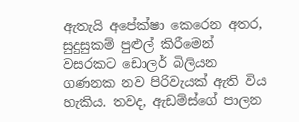ඇතැයි අපේක්ෂා කෙරෙන අතර, සුදුසුකම් පුළුල් කිරීමෙන් වසරකට ඩොලර් බිලියන ගණනක නව පිරිවැයක් ඇති විය හැකිය. තවද, ඇඩම්ස්ගේ පාලන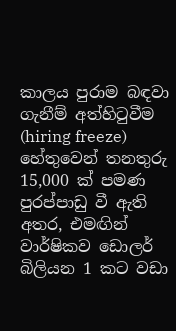කාලය පුරාම බඳවා ගැනීම් අත්හිටුවීම (hiring freeze) හේතුවෙන් තනතුරු 15,000 ක් පමණ පුරප්පාඩු වී ඇති අතර, එමඟින් වාර්ෂිකව ඩොලර් බිලියන 1 කට වඩා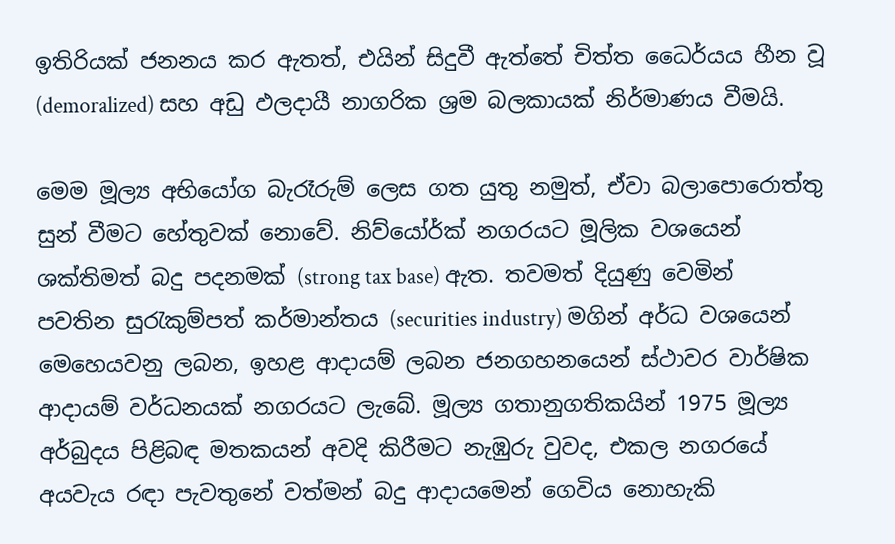ඉතිරියක් ජනනය කර ඇතත්, එයින් සිදුවී ඇත්තේ චිත්ත ධෛර්යය හීන වූ (demoralized) සහ අඩු ඵලදායී නාගරික ශ්‍රම බලකායක් නිර්මාණය වීමයි.

මෙම මූල්‍ය අභියෝග බැරෑරුම් ලෙස ගත යුතු නමුත්, ඒවා බලාපොරොත්තු සුන් වීමට හේතුවක් නොවේ. නිව්යෝර්ක් නගරයට මූලික වශයෙන් ශක්තිමත් බදු පදනමක් (strong tax base) ඇත. තවමත් දියුණු වෙමින් පවතින සුරැකුම්පත් කර්මාන්තය (securities industry) මගින් අර්ධ වශයෙන් මෙහෙයවනු ලබන, ඉහළ ආදායම් ලබන ජනගහනයෙන් ස්ථාවර වාර්ෂික ආදායම් වර්ධනයක් නගරයට ලැබේ. මූල්‍ය ගතානුගතිකයින් 1975 මූල්‍ය අර්බුදය පිළිබඳ මතකයන් අවදි කිරීමට නැඹුරු වුවද, එකල නගරයේ අයවැය රඳා පැවතුනේ වත්මන් බදු ආදායමෙන් ගෙවිය නොහැකි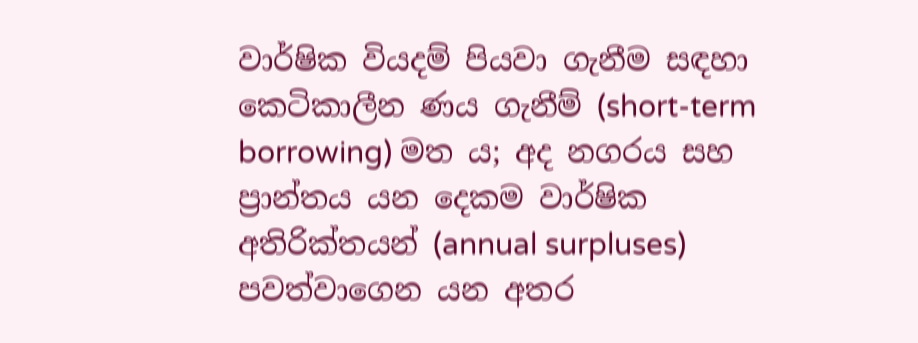වාර්ෂික වියදම් පියවා ගැනීම සඳහා කෙටිකාලීන ණය ගැනීම් (short-term borrowing) මත ය; අද නගරය සහ ප්‍රාන්තය යන දෙකම වාර්ෂික අතිරික්තයන් (annual surpluses) පවත්වාගෙන යන අතර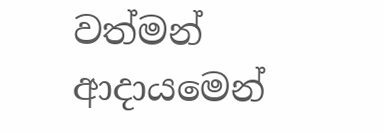වත්මන් ආදායමෙන්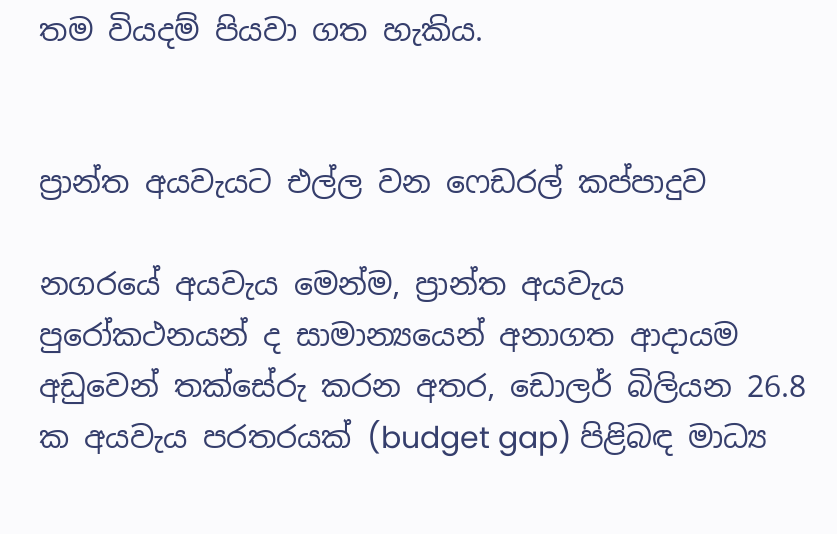තම වියදම් පියවා ගත හැකිය.


ප්‍රාන්ත අයවැයට එල්ල වන ෆෙඩරල් කප්පාදුව

නගරයේ අයවැය මෙන්ම, ප්‍රාන්ත අයවැය පුරෝකථනයන් ද සාමාන්‍යයෙන් අනාගත ආදායම අඩුවෙන් තක්සේරු කරන අතර, ඩොලර් බිලියන 26.8 ක අයවැය පරතරයක් (budget gap) පිළිබඳ මාධ්‍ය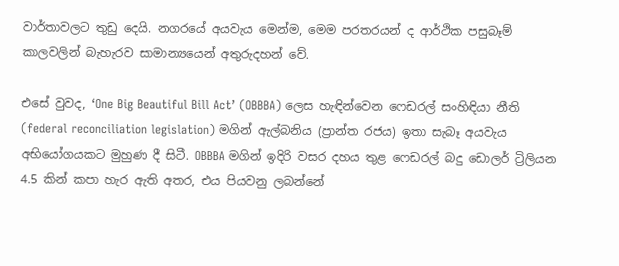වාර්තාවලට තුඩු දෙයි. නගරයේ අයවැය මෙන්ම, මෙම පරතරයන් ද ආර්ථික පසුබෑම් කාලවලින් බැහැරව සාමාන්‍යයෙන් අතුරුදහන් වේ.

එසේ වුවද, ‘One Big Beautiful Bill Act’ (OBBBA) ලෙස හැඳින්වෙන ෆෙඩරල් සංහිඳියා නීති (federal reconciliation legislation) මගින් ඇල්බනිය (ප්‍රාන්ත රජය) ඉතා සැබෑ අයවැය අභියෝගයකට මුහුණ දී සිටී. OBBBA මගින් ඉදිරි වසර දහය තුළ ෆෙඩරල් බදු ඩොලර් ට්‍රිලියන 4.5 කින් කපා හැර ඇති අතර, එය පියවනු ලබන්නේ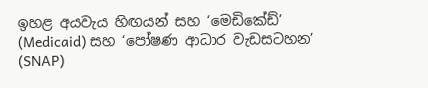ඉහළ අයවැය හිඟයන් සහ ‘මෙඩිකේඩ්’ (Medicaid) සහ ‘පෝෂණ ආධාර වැඩසටහන’ (SNAP)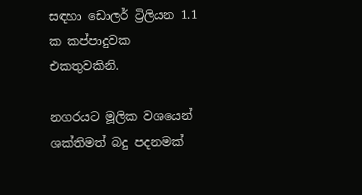සඳහා ඩොලර් ට්‍රිලියන 1.1 ක කප්පාදුවක එකතුවකිනි.

නගරයට මූලික වශයෙන් ශක්තිමත් බදු පදනමක්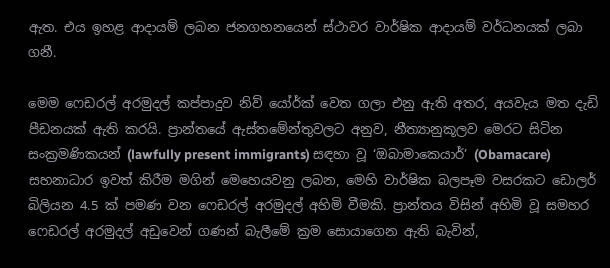ඇත. එය ඉහළ ආදායම් ලබන ජනගහනයෙන් ස්ථාවර වාර්ෂික ආදායම් වර්ධනයක් ලබා ගනී.

මෙම ෆෙඩරල් අරමුදල් කප්පාදුව නිව් යෝර්ක් වෙත ගලා එනු ඇති අතර, අයවැය මත දැඩි පීඩනයක් ඇති කරයි. ප්‍රාන්තයේ ඇස්තමේන්තුවලට අනුව, නීත්‍යානුකූලව මෙරට සිටින සංක්‍රමණිකයන් (lawfully present immigrants) සඳහා වූ ‘ඔබාමාකෙයාර්’ (Obamacare) සහනාධාර ඉවත් කිරීම මගින් මෙහෙයවනු ලබන, මෙහි වාර්ෂික බලපෑම වසරකට ඩොලර් බිලියන 4.5 ක් පමණ වන ෆෙඩරල් අරමුදල් අහිමි වීමකි. ප්‍රාන්තය විසින් අහිමි වූ සමහර ෆෙඩරල් අරමුදල් අඩුවෙන් ගණන් බැලීමේ ක්‍රම සොයාගෙන ඇති බැවින්,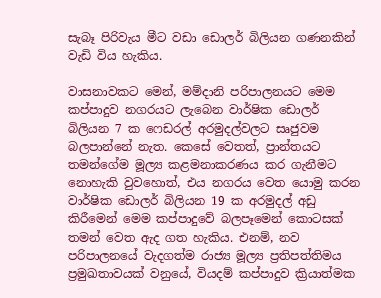සැබෑ පිරිවැය මීට වඩා ඩොලර් බිලියන ගණනකින් වැඩි විය හැකිය.

වාසනාවකට මෙන්, මම්දානි පරිපාලනයට මෙම කප්පාදුව නගරයට ලැබෙන වාර්ෂික ඩොලර් බිලියන 7 ක ෆෙඩරල් අරමුදල්වලට සෘජුවම බලපාන්නේ නැත. කෙසේ වෙතත්, ප්‍රාන්තයට තමන්ගේම මූල්‍ය කළමනාකරණය කර ගැනීමට නොහැකි වුවහොත්, එය නගරය වෙත යොමු කරන වාර්ෂික ඩොලර් බිලියන 19 ක අරමුදල් අඩු කිරීමෙන් මෙම කප්පාදුවේ බලපෑමෙන් කොටසක් තමන් වෙත ඇද ගත හැකිය. එනම්, නව පරිපාලනයේ වැදගත්ම රාජ්‍ය මූල්‍ය ප්‍රතිපත්තිමය ප්‍රමුඛතාවයක් වනුයේ, වියදම් කප්පාදුව ක්‍රියාත්මක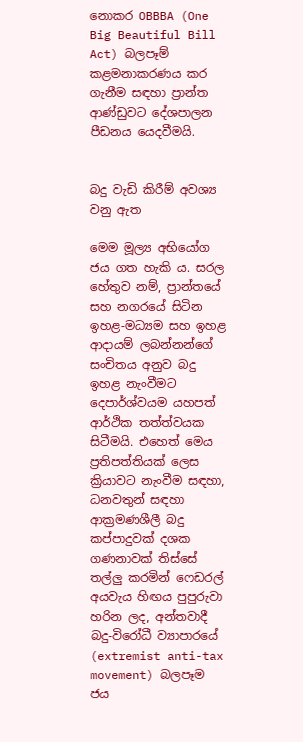නොකර OBBBA (One Big Beautiful Bill Act) බලපෑම් කළමනාකරණය කර ගැනීම සඳහා ප්‍රාන්ත ආණ්ඩුවට දේශපාලන පීඩනය යෙදවීමයි.


බදු වැඩි කිරීම් අවශ්‍ය වනු ඇත

මෙම මූල්‍ය අභියෝග ජය ගත හැකි ය. සරල හේතුව නම්, ප්‍රාන්තයේ සහ නගරයේ සිටින ඉහළ-මධ්‍යම සහ ඉහළ ආදායම් ලබන්නන්ගේ සංචිතය අනුව බදු ඉහළ නැංවීමට දෙපාර්ශ්වයම යහපත් ආර්ථික තත්ත්වයක සිටීමයි. එහෙත් මෙය ප්‍රතිපත්තියක් ලෙස ක්‍රියාවට නැංවීම සඳහා, ධනවතුන් සඳහා ආක්‍රමණශීලී බදු කප්පාදුවක් දශක ගණනාවක් තිස්සේ තල්ලු කරමින් ෆෙඩරල් අයවැය හිඟය පුපුරුවා හරින ලද, අන්තවාදී බදු-විරෝධී ව්‍යාපාරයේ (extremist anti-tax movement) බලපෑම ජය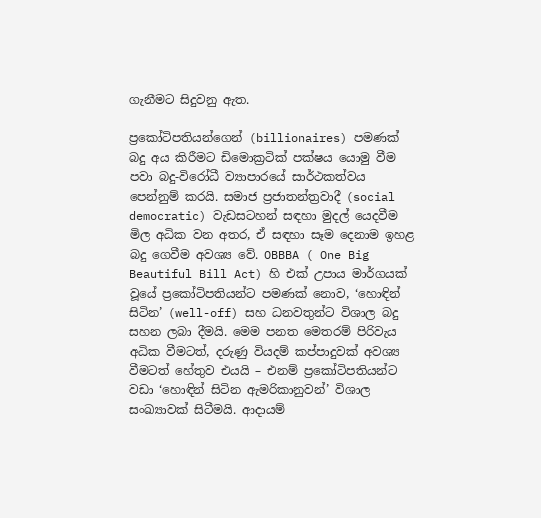ගැනීමට සිදුවනු ඇත.

ප්‍රකෝටිපතියන්ගෙන් (billionaires) පමණක් බදු අය කිරීමට ඩිමොක්‍රටික් පක්ෂය යොමු වීම පවා බදු-විරෝධී ව්‍යාපාරයේ සාර්ථකත්වය පෙන්නුම් කරයි. සමාජ ප්‍රජාතන්ත්‍රවාදී (social democratic) වැඩසටහන් සඳහා මුදල් යෙදවීම මිල අධික වන අතර, ඒ සඳහා සෑම දෙනාම ඉහළ බදු ගෙවීම අවශ්‍ය වේ. OBBBA ( One Big Beautiful Bill Act) හි එක් උපාය මාර්ගයක් වූයේ ප්‍රකෝටිපතියන්ට පමණක් නොව, ‘හොඳින් සිටින’ (well-off) සහ ධනවතුන්ට විශාල බදු සහන ලබා දීමයි. මෙම පනත මෙතරම් පිරිවැය අධික වීමටත්, දරුණු වියදම් කප්පාදුවක් අවශ්‍ය වීමටත් හේතුව එයයි – එනම් ප්‍රකෝටිපතියන්ට වඩා ‘හොඳින් සිටින ඇමරිකානුවන්’ විශාල සංඛ්‍යාවක් සිටීමයි. ආදායම්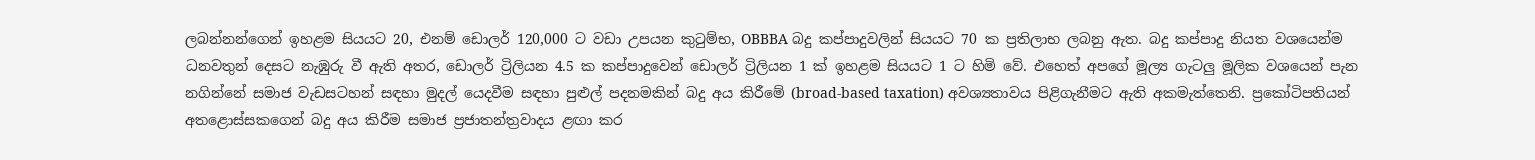ලබන්නන්ගෙන් ඉහළම සියයට 20, එනම් ඩොලර් 120,000 ට වඩා උපයන කුටුම්භ, OBBBA බදු කප්පාදුවලින් සියයට 70 ක ප්‍රතිලාභ ලබනු ඇත. බදු කප්පාදු නියත වශයෙන්ම ධනවතුන් දෙසට නැඹුරු වී ඇති අතර, ඩොලර් ට්‍රිලියන 4.5 ක කප්පාදුවෙන් ඩොලර් ට්‍රිලියන 1 ක් ඉහළම සියයට 1 ට හිමි වේ. එහෙත් අපගේ මූල්‍ය ගැටලු මූලික වශයෙන් පැන නගින්නේ සමාජ වැඩසටහන් සඳහා මුදල් යෙදවීම සඳහා පුළුල් පදනමකින් බදු අය කිරීමේ (broad-based taxation) අවශ්‍යතාවය පිළිගැනීමට ඇති අකමැත්තෙනි. ප්‍රකෝටිපතියන් අතළොස්සකගෙන් බදු අය කිරීම සමාජ ප්‍රජාතන්ත්‍රවාදය ළඟා කර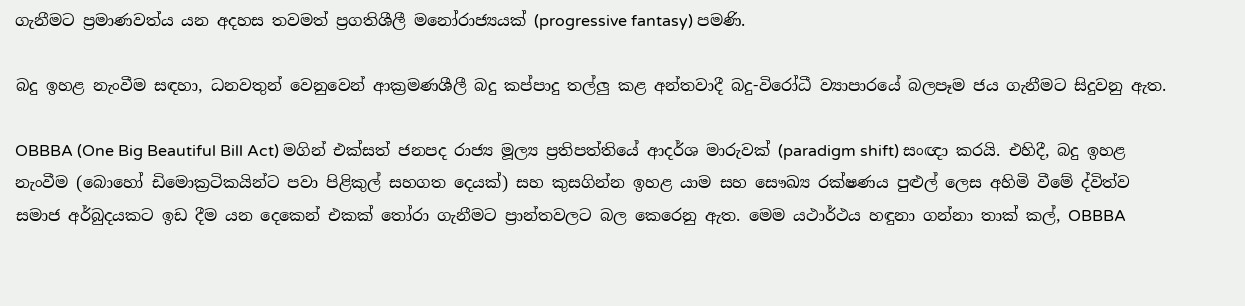ගැනීමට ප්‍රමාණවත්ය යන අදහස තවමත් ප්‍රගතිශීලී මනෝරාජ්‍යයක් (progressive fantasy) පමණි.

බදු ඉහළ නැංවීම සඳහා, ධනවතුන් වෙනුවෙන් ආක්‍රමණශීලී බදු කප්පාදු තල්ලු කළ අන්තවාදී බදු-විරෝධී ව්‍යාපාරයේ බලපෑම ජය ගැනීමට සිදුවනු ඇත.

OBBBA (One Big Beautiful Bill Act) මගින් එක්සත් ජනපද රාජ්‍ය මූල්‍ය ප්‍රතිපත්තියේ ආදර්ශ මාරුවක් (paradigm shift) සංඥා කරයි. එහිදී, බදු ඉහළ නැංවීම (බොහෝ ඩිමොක්‍රටිකයින්ට පවා පිළිකුල් සහගත දෙයක්) සහ කුසගින්න ඉහළ යාම සහ සෞඛ්‍ය රක්ෂණය පුළුල් ලෙස අහිමි වීමේ ද්විත්ව සමාජ අර්බුදයකට ඉඩ දීම යන දෙකෙන් එකක් තෝරා ගැනීමට ප්‍රාන්තවලට බල කෙරෙනු ඇත. මෙම යථාර්ථය හඳුනා ගන්නා තාක් කල්, OBBBA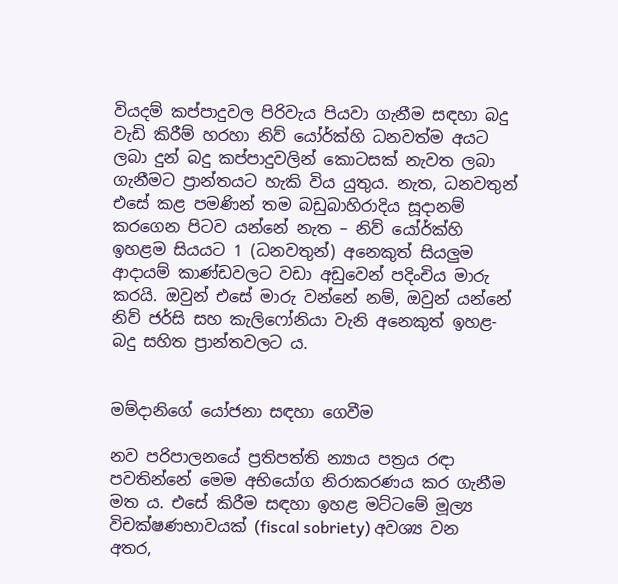වියදම් කප්පාදුවල පිරිවැය පියවා ගැනීම සඳහා බදු වැඩි කිරීම් හරහා නිව් යෝර්ක්හි ධනවත්ම අයට ලබා දුන් බදු කප්පාදුවලින් කොටසක් නැවත ලබා ගැනීමට ප්‍රාන්තයට හැකි විය යුතුය. නැත, ධනවතුන් එසේ කළ පමණින් තම බඩුබාහිරාදිය සූදානම් කරගෙන පිටව යන්නේ නැත – නිව් යෝර්ක්හි ඉහළම සියයට 1 (ධනවතුන්) අනෙකුත් සියලුම ආදායම් කාණ්ඩවලට වඩා අඩුවෙන් පදිංචිය මාරු කරයි. ඔවුන් එසේ මාරු වන්නේ නම්, ඔවුන් යන්නේ නිව් ජර්සි සහ කැලිෆෝනියා වැනි අනෙකුත් ඉහළ-බදු සහිත ප්‍රාන්තවලට ය.


මම්දානිගේ යෝජනා සඳහා ගෙවීම

නව පරිපාලනයේ ප්‍රතිපත්ති න්‍යාය පත්‍රය රඳා පවතින්නේ මෙම අභියෝග නිරාකරණය කර ගැනීම මත ය. එසේ කිරීම සඳහා ඉහළ මට්ටමේ මූල්‍ය විචක්ෂණභාවයක් (fiscal sobriety) අවශ්‍ය වන අතර,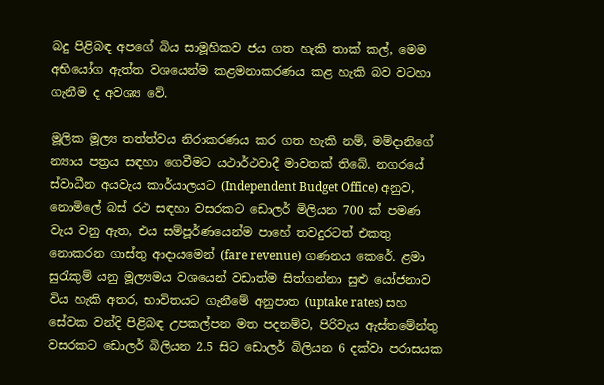බදු පිළිබඳ අපගේ බිය සාමූහිකව ජය ගත හැකි තාක් කල්, මෙම අභියෝග ඇත්ත වශයෙන්ම කළමනාකරණය කළ හැකි බව වටහා ගැනීම ද අවශ්‍ය වේ.

මූලික මූල්‍ය තත්ත්වය නිරාකරණය කර ගත හැකි නම්, මම්දානිගේ න්‍යාය පත්‍රය සඳහා ගෙවීමට යථාර්ථවාදී මාවතක් තිබේ. නගරයේ ස්වාධීන අයවැය කාර්යාලයට (Independent Budget Office) අනුව, නොමිලේ බස් රථ සඳහා වසරකට ඩොලර් මිලියන 700 ක් පමණ වැය වනු ඇත, එය සම්පූර්ණයෙන්ම පාහේ තවදුරටත් එකතු නොකරන ගාස්තු ආදායමෙන් (fare revenue) ගණනය කෙරේ. ළමා සුරැකුම් යනු මූල්‍යමය වශයෙන් වඩාත්ම සිත්ගන්නා සුළු යෝජනාව විය හැකි අතර, භාවිතයට ගැනීමේ අනුපාත (uptake rates) සහ සේවක වන්දි පිළිබඳ උපකල්පන මත පදනම්ව, පිරිවැය ඇස්තමේන්තු වසරකට ඩොලර් බිලියන 2.5 සිට ඩොලර් බිලියන 6 දක්වා පරාසයක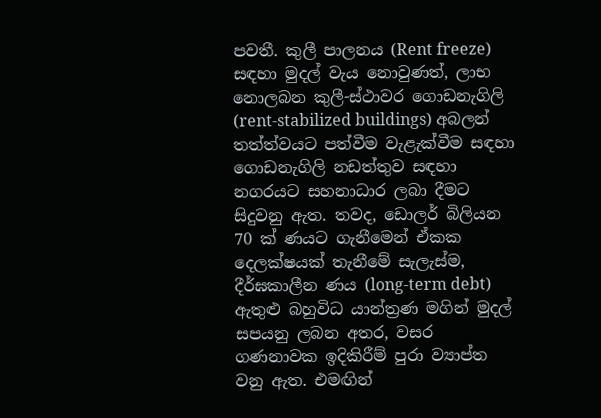පවතී. කුලී පාලනය (Rent freeze) සඳහා මුදල් වැය නොවුණත්, ලාභ නොලබන කුලී-ස්ථාවර ගොඩනැගිලි (rent-stabilized buildings) අබලන් තත්ත්වයට පත්වීම වැළැක්වීම සඳහා ගොඩනැගිලි නඩත්තුව සඳහා නගරයට සහනාධාර ලබා දීමට සිදුවනු ඇත. තවද, ඩොලර් බිලියන 70 ක් ණයට ගැනීමෙන් ඒකක දෙලක්ෂයක් තැනීමේ සැලැස්ම, දීර්ඝකාලීන ණය (long-term debt) ඇතුළු බහුවිධ යාන්ත්‍රණ මගින් මුදල් සපයනු ලබන අතර, වසර ගණනාවක ඉදිකිරීම් පුරා ව්‍යාප්ත වනු ඇත. එමඟින්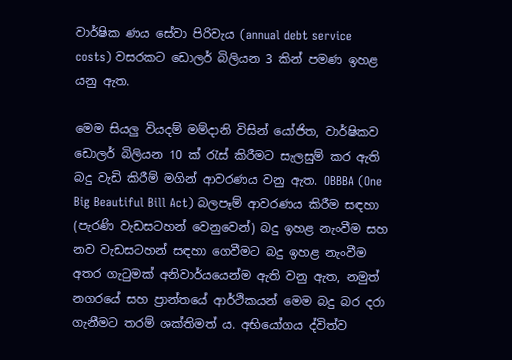වාර්ෂික ණය සේවා පිරිවැය (annual debt service costs) වසරකට ඩොලර් බිලියන 3 කින් පමණ ඉහළ යනු ඇත.

මෙම සියලු වියදම් මම්දානි විසින් යෝජිත, වාර්ෂිකව ඩොලර් බිලියන 10 ක් රැස් කිරීමට සැලසුම් කර ඇති බදු වැඩි කිරීම් මගින් ආවරණය වනු ඇත. OBBBA (One Big Beautiful Bill Act) බලපෑම් ආවරණය කිරීම සඳහා (පැරණි වැඩසටහන් වෙනුවෙන්) බදු ඉහළ නැංවීම සහ නව වැඩසටහන් සඳහා ගෙවීමට බදු ඉහළ නැංවීම අතර ගැටුමක් අනිවාර්යයෙන්ම ඇති වනු ඇත, නමුත් නගරයේ සහ ප්‍රාන්තයේ ආර්ථිකයන් මෙම බදු බර දරා ගැනීමට තරම් ශක්තිමත් ය. අභියෝගය ද්විත්ව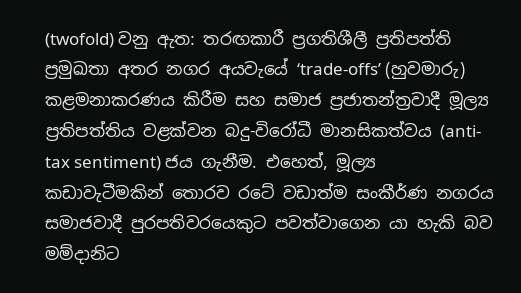(twofold) වනු ඇත: තරඟකාරී ප්‍රගතිශීලී ප්‍රතිපත්ති ප්‍රමුඛතා අතර නගර අයවැයේ ‘trade-offs’ (හුවමාරු) කළමනාකරණය කිරීම සහ සමාජ ප්‍රජාතන්ත්‍රවාදී මූල්‍ය ප්‍රතිපත්තිය වළක්වන බදු-විරෝධී මානසිකත්වය (anti-tax sentiment) ජය ගැනීම. එහෙත්, මූල්‍ය කඩාවැටීමකින් තොරව රටේ වඩාත්ම සංකීර්ණ නගරය සමාජවාදී පුරපතිවරයෙකුට පවත්වාගෙන යා හැකි බව මම්දානිට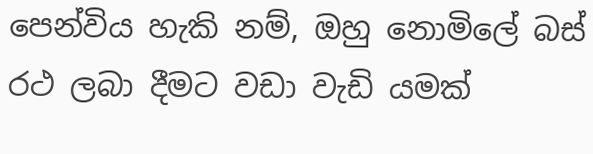පෙන්විය හැකි නම්, ඔහු නොමිලේ බස් රථ ලබා දීමට වඩා වැඩි යමක්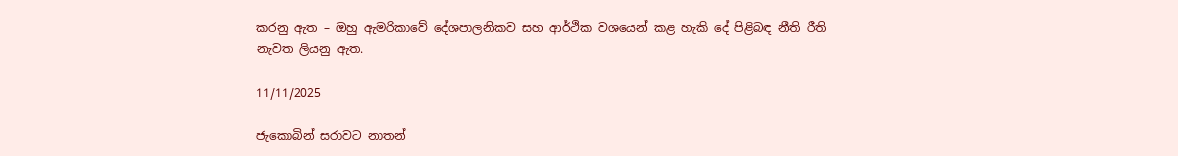කරනු ඇත – ඔහු ඇමරිකාවේ දේශපාලනිකව සහ ආර්ථික වශයෙන් කළ හැකි දේ පිළිබඳ නීති රීති නැවත ලියනු ඇත.

11/11/2025

ජැකොබින් සරාවට නාතන්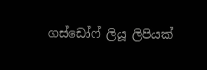ගස්ඩෝෆ් ලියූ ලිපියක්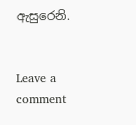ඇසුරෙනි.


Leave a comment